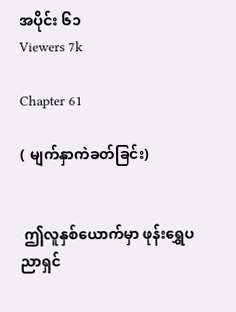အပိုင်း ၆၁
Viewers 7k

Chapter 61

( မျက်နှာကဲခတ်ခြင်း)


 ဤလူနှစ်ယောက်မှာ ဖုန်းရွှေပညာရှင်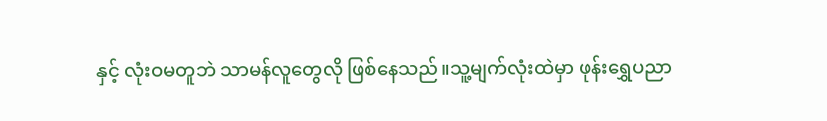နှင့် လုံးဝမတူဘဲ သာမန်လူတွေလို ဖြစ်နေသည်။သူ့မျက်လုံးထဲမှာ ဖုန်းရွှေပညာ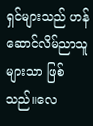ရှင်များသည် ဟန်ဆောင်လိမ်ညာသူများသာ ဖြစ်သည်။လေ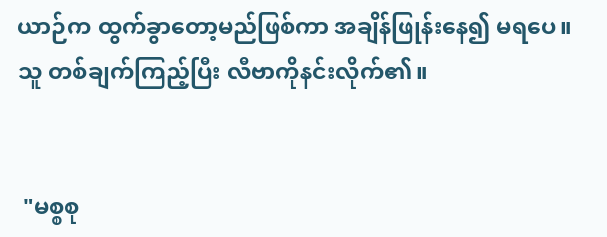ယာဉ်က ထွက်ခွာတော့မည်ဖြစ်ကာ အချိန်ဖြုန်းနေ၍ မရပေ။ သူ တစ်ချက်ကြည့်ပြီး လီဗာကိုနင်းလိုက်၏။


 "မစ္စစု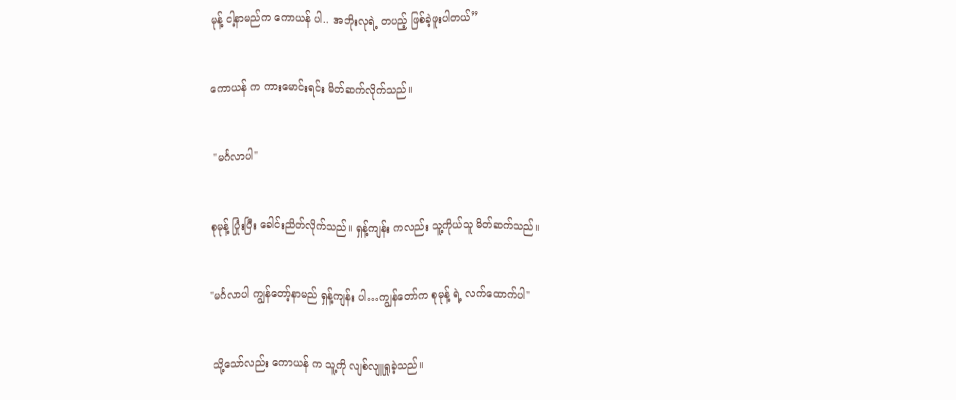မုန့် ငါ့နာမည်က ကောယန် ပါ.. အဘိုးလုရဲ့ တပည့် ဖြစ်ခဲ့ဖူးပါတယ်”


ကောယန် က ကားမောင်းရင်း မိတ်ဆက်လိုက်သည်။


 "မင်္ဂလာပါ"


စုမုန့် ပြုံးပြီး ခေါင်းညိတ်လိုက်သည်။ ရှန့်ကျန်း ကလည်း သူ့ကိုယ်သူ မိတ်ဆက်သည်။


"မင်္ဂလာပါ ကျွန်တော့်နာမည် ရှန့်ကျန်း ပါ…ကျွန်တော်က စုမုန့် ရဲ့ လက်ထောက်ပါ"


 သို့သော်လည်း ကောယန် က သူ့ကို လျစ်လျူရှုခဲ့သည်။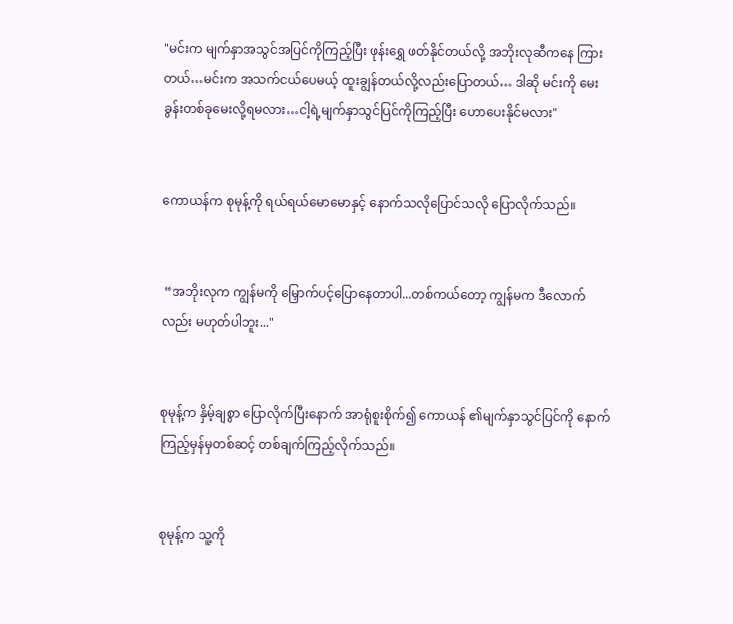"မင်းက မျက်နှာအသွင်အပြင်ကိုကြည့်ပြီး ဖုန်းရွှေ ဖတ်နိုင်တယ်လို့ အဘိုးလုဆီကနေ ကြားတယ်…မင်းက အသက်ငယ်ပေမယ့် ထူးချွန်တယ်လို့လည်းပြောတယ်… ဒါဆို မင်းကို မေးခွန်းတစ်ခုမေးလို့ရမလား…ငါ့ရဲ့မျက်နှာသွင်ပြင်ကိုကြည့်ပြီး ဟောပေးနိုင်မလား"


ကောယန်က စုမုန့်ကို ရယ်ရယ်မောမောနှင့် နောက်သလိုပြောင်သလို ပြောလိုက်သည်။


 “အဘိုးလုက ကျွန်မကို မြှောက်ပင့်ပြောနေတာပါ...တစ်ကယ်တော့ ကျွန်မက ဒီလောက်လည်း မဟုတ်ပါဘူး..."


စုမုန့်က နှိမ့်ချစွာ ပြောလိုက်ပြီးနောက် အာရုံစူးစိုက်၍ ကောယန် ၏မျက်နှာသွင်ပြင်ကို နောက်ကြည့်မှန်မှတစ်ဆင့် တစ်ချက်ကြည့်လိုက်သည်။


စုမုန့်က သူ့ကို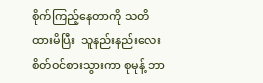စိုက်ကြည့်နေတာကို သတိထားမိပြီး  သူနည်းနည်းလေး စိတ်ဝင်စားသွားကာ စုမုန့် ဘာ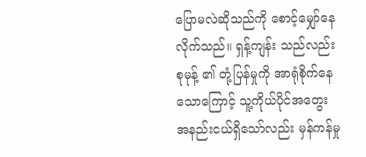ပြောမလဲဆိုသည်ကို စောင့်မျှော်နေလိုက်သည်။ ရှန့်ကျန်း သည်လည်း စုမုန့် ၏ တုံ့ပြန်မှုကို အာရုံစိုက်နေသောကြောင့် သူ့ကိုယ်ပိုင်အတွေး အနည်းငယ်ရှိသော်လည်း မှန်ကန်မှု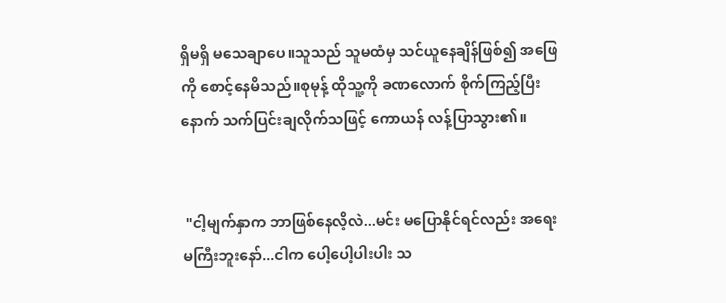ရှိမရှိ မသေချာပေ။သူသည် သူမထံမှ သင်ယူနေချိန်ဖြစ်၍ အဖြေကို စောင့်နေမိသည်။စုမုန့် ထိုသူ့ကို ခဏလောက် စိုက်ကြည့်ပြီးနောက် သက်ပြင်းချလိုက်သဖြင့် ကောယန် လန့်ပြာသွား၏။


 "ငါ့မျက်နှာက ဘာဖြစ်နေလိ့လဲ...မင်း မပြောနိုင်ရင်လည်း အရေးမကြီးဘူးနော်...ငါက ပေါ့ပေါ့ပါးပါး သ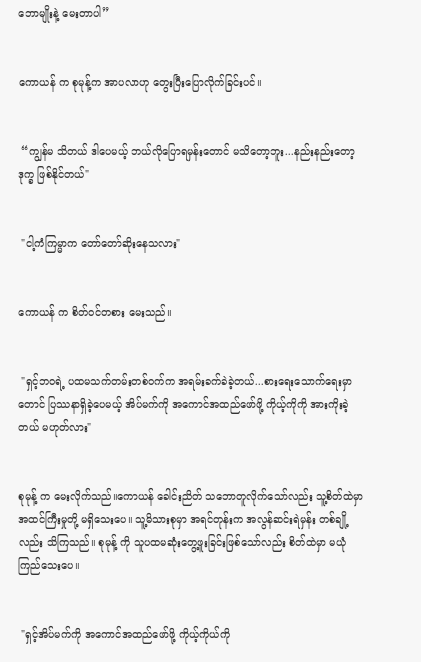ဘောမျိုးနဲ့ မေးတာပါ”


ကောယန် က စုမုန့်က အာပလာဟု တွေးပြီးပြောလိုက်ခြင်းပင်။


 “ကျွန်မ သိတယ် ဒါပေမယ့် ဘယ်လိုပြောရမှန်းတောင် မသိတော့ဘူး...နည်းနည်းတော့ ဒုက္ခ ဖြစ်နိုင်တယ်"


 "ငါ့ကံကြမ္မာက တော်တော်ဆိုးနေသလား"


ကောယန် က စိတ်ဝင်တစား မေးသည်။


 "ရှင့်ဘဝရဲ့ ပထမသက်တမ်းတစ်ဝက်က အရမ်းခက်ခဲခဲ့တယ်...စားရေးသောက်ရေးမှာတောင် ပြဿနာရှိခဲ့ပေမယ့် အိပ်မက်ကို အကောင်အထည်ဖော်ဖို့ ကိုယ့်ကိုကို အားကိုးခဲ့တယ် မဟုတ်လား"


စုမုန့် က မေးလိုက်သည်။ကောယန် ခေါင်းညိတ် သဘောတူလိုက်သော်လည်း သူ့စိတ်ထဲမှာ အထင်ကြီးမှုတို့ မရှိသေးပေ။ သူ့မိသားစုမှာ အရင်တုန်းက အလွန်ဆင်းရဲမှန်း တစ်ချို့လည်း သိကြသည်။ စုမုန့် ကို သူပထမဆုံးတွေ့ဖူးခြင်းဖြစ်သော်လည်း စိတ်ထဲမှာ မယုံကြည်သေးပေ။


 "ရှင့်အိပ်မက်ကို အကောင်အထည်ဖော်ဖို့ ကိုယ့်ကိုယ်ကို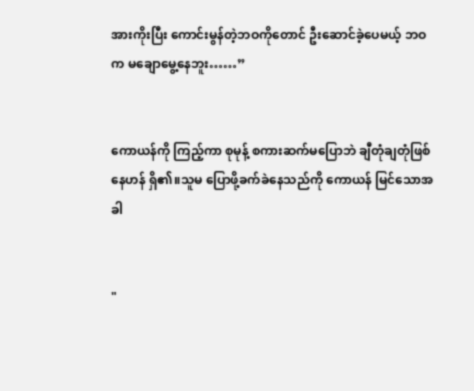အားကိုးပြီး ကောင်းမွန်တဲ့ဘဝကိုတောင် ဦးဆောင်ခဲ့ပေမယ့် ဘဝက မချောမွေ့နေဘူး……”


ကောယန်ကို ကြည့်ကာ စုမုန့် စကားဆက်မပြောဘဲ ချီတုံချတုံဖြစ်နေဟန် ရှိ၏။သူမ ပြောဖို့ခက်ခဲနေသည်ကို ကောယန် မြင်သောအခါ


"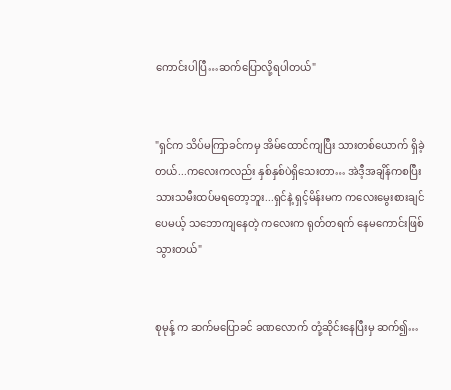ကောင်းပါပြီ…ဆက်ပြောလို့ရပါတယ်"


"ရှင်က သိပ်မကြာခင်ကမှ အိမ်ထောင်ကျပြီး သားတစ်ယောက် ရှိခဲ့တယ်...ကလေးကလည်း နှစ်နှစ်ပဲရှိသေးတာ… အဲဒီ့အချိန်ကစပြီး သားသမီးထပ်မရတော့ဘူး...ရှင်နဲ့ ရှင့်မိန်းမက ကလေးမွေးစားချင်ပေမယ့် သဘောကျနေတဲ့ ကလေးက ရုတ်တရက် နေမကောင်းဖြစ်သွားတယ်"


စုမုန့် က ဆက်မပြောခင် ခဏလောက် တုံ့ဆိုင်းနေပြီးမှ ဆက်၍…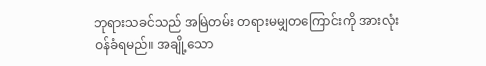ဘုရားသခင်သည် အမြဲတမ်း တရားမမျှတကြောင်းကို အားလုံး ဝန်ခံရမည်။ အချို့သော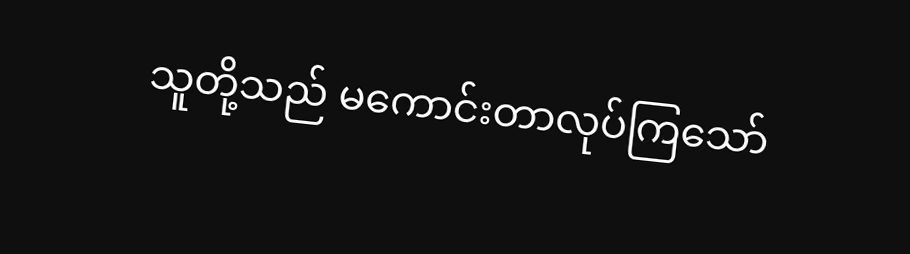သူတို့သည် မကောင်းတာလုပ်ကြသော်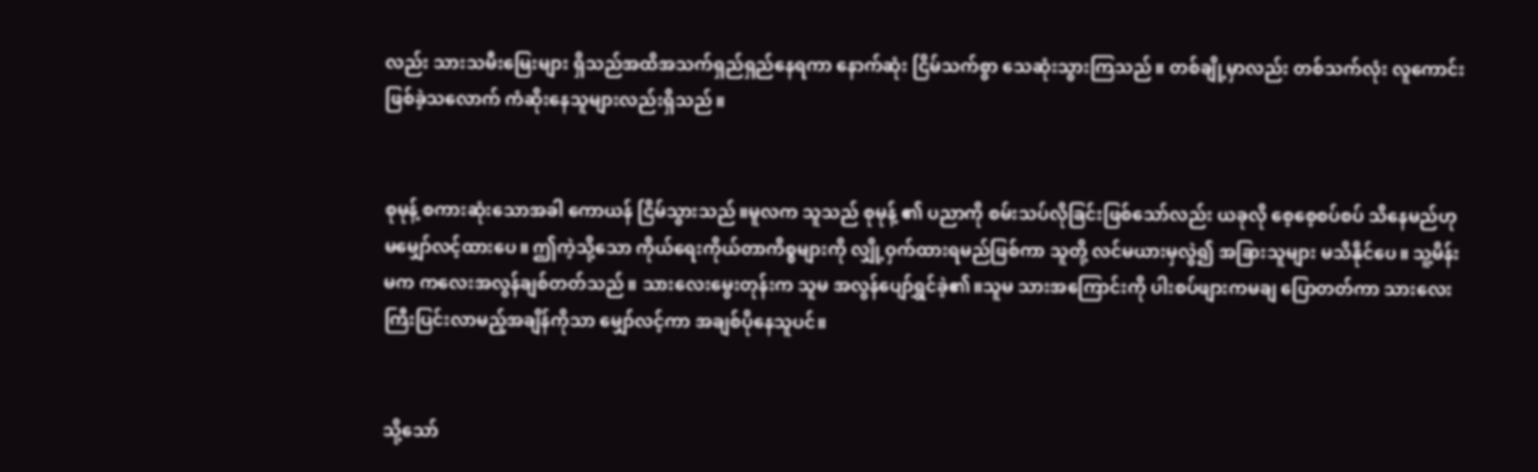လည်း သားသမီးမြေးများ ရှိသည်အထိအသက်ရှည်ရှည်နေရကာ နောက်ဆုံး ငြိမ်သက်စွာ သေဆုံးသွားကြသည်။ တစ်ချို့မှာလည်း တစ်သက်လုံး လူကောင်းဖြစ်ခဲ့သလောက် ကံဆိုးနေသူများလည်းရှိသည်။


စုမုန့် စကားဆုံးသောအခါ ကောယန် ငြိမ်သွားသည်။မူလက သူသည် စုမုန့် ၏ ပညာကို စမ်းသပ်လိုခြင်းဖြစ်သော်လည်း ယခုလို စေ့စေ့စပ်စပ် သိနေမည်ဟု မမျှော်လင့်ထားပေ။ ဤကဲ့သို့သော ကိုယ်ရေးကိုယ်တာကိစ္စများကို လျှို့ဝှက်ထားရမည်ဖြစ်ကာ သူတို့ လင်မယားမှလွဲ၍ အခြားသူများ မသိနိုင်ပေ။ သူ့မိန်းမက ကလေးအလွန်ချစ်တတ်သည်။ သားလေးမွေးတုန်းက သူမ အလွန်ပျော်ရွှင်ခဲ့၏။သူမ သားအကြောင်းကို ပါးစပ်ဖျားကမချ ပြောတတ်ကာ သားလေး ကြီးပြင်းလာမည့်အချိန်ကိုသာ မျှော်လင့်ကာ အချစ်ပိုနေသူပင်။


သို့သော်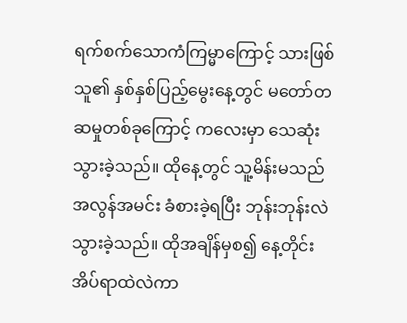ရက်စက်သောကံကြမ္မာကြောင့် သားဖြစ်သူ၏ နှစ်နှစ်ပြည့်မွေးနေ့တွင် မတော်တဆမှုတစ်ခုကြောင့် ကလေးမှာ သေဆုံးသွားခဲ့သည်။ ထိုနေ့တွင် သူ့မိန်းမသည် အလွန်အမင်း ခံစားခဲ့ရပြီး ဘုန်းဘုန်းလဲသွားခဲ့သည်။ ထိုအချိန်မှစ၍ နေ့တိုင်း အိပ်ရာထဲလဲကာ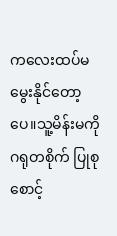ကလေးထပ်မမွေးနိုင်တော့ပေ။သူ့မိန်းမကို ဂရုတစိုက် ပြုစုစောင့်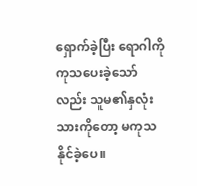ရှောက်ခဲ့ပြီး‌ ရောဂါကို ကုသပေးခဲ့သော်လည်း သူမ၏နှလုံးသားကိုတော့ မကုသနိုင်ခဲ့ပေ။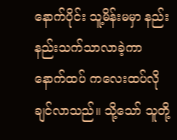နောက်ပိုင်း သူ့မိန်းမမှာ နည်းနည်းသက်သာလာခဲ့ကာ နောက်ထပ် ကလေးထပ်လိုချင်လာသည်။ သို့သော် သူတို့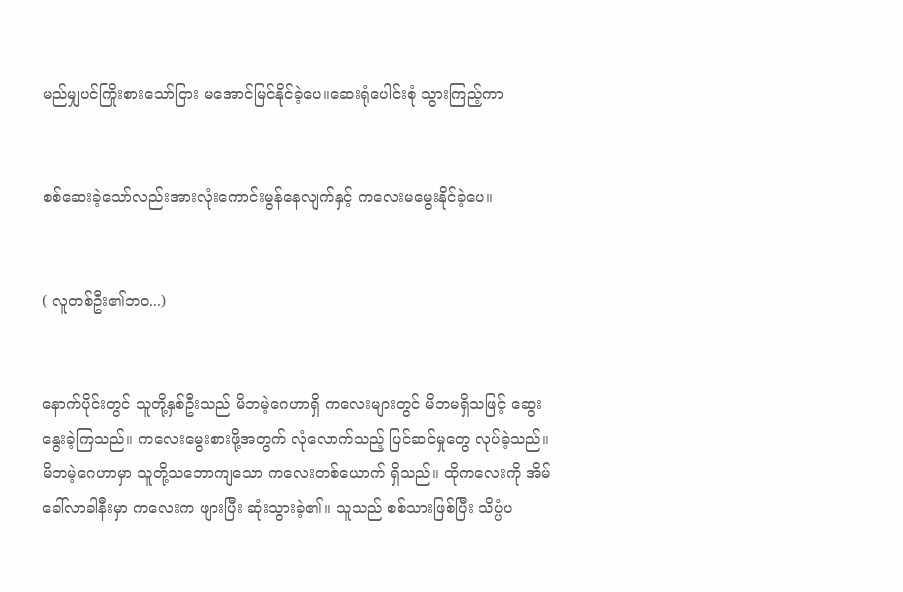မည်မျှပင်ကြိုးစားသော်ငြား မအောင်မြင်နိုင်ခဲ့ပေ။ဆေးရုံပေါင်းစုံ သွားကြည့်ကာ


စစ်ဆေးခဲ့သော်လည်းအားလုံးကောင်းမွန်နေလျက်နှင့် ကလေးမမွေးနိုင်ခဲ့ပေ။


( လူတစ်ဦး၏ဘဝ...)


နောက်ပိုင်းတွင် သူတို့နှစ်ဦးသည် မိဘမဲ့ဂေဟာရှိ ကလေးများတွင် မိဘမရှိသဖြင့် ဆွေးနွေးခဲ့ကြသည်။ ကလေးမွေးစားဖို့အတွက် လုံလောက်သည့် ပြင်ဆင်မှုတွေ လုပ်ခဲ့သည်။ မိဘမဲ့ဂေဟာမှာ သူတို့သဘောကျသော ကလေးတစ်ယောက် ရှိသည်။ ထိုကလေးကို အိမ်ခေါ်လာခါနီးမှာ ကလေးက ဖျားပြီး ဆုံးသွားခဲ့၏။ သူသည် စစ်သားဖြစ်ပြီး သိပ္ပံပ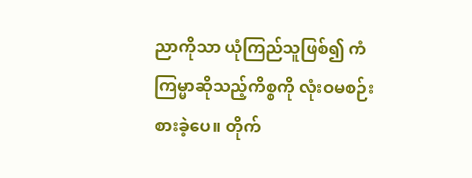ညာကိုသာ ယုံကြည်သူဖြစ်၍ ကံကြမ္မာဆိုသည့်ကိစ္စကို လုံးဝမစဉ်းစားခဲ့ပေ။ တိုက်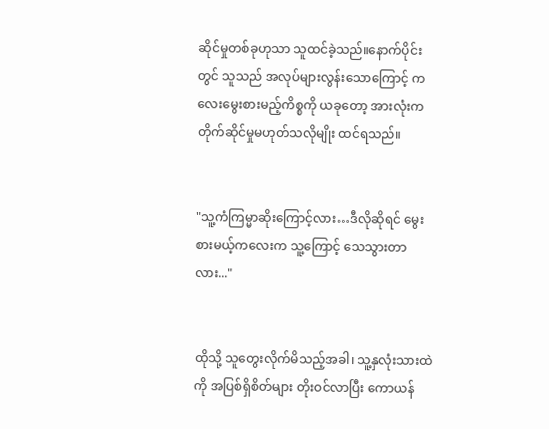ဆိုင်မှုတစ်ခုဟုသာ သူထင်ခဲ့သည်။နောက်ပိုင်းတွင် သူသည် အလုပ်များလွန်းသောကြောင့် ကလေးမွေးစားမည့်ကိစ္စကို ယခုတော့ အားလုံးက တိုက်ဆိုင်မှုမဟုတ်သလိုမျိုး ထင်ရသည်။


"သူ့ကံကြမ္မာဆိုးကြောင့်လား…ဒီလိုဆိုရင် မွေးစားမယ့်ကလေးက သူ့ကြောင့် သေသွားတာလား..."


ထိုသို့ သူတွေးလိုက်မိသည့်အခါ၊ သူ့နှလုံးသားထဲကို အပြစ်ရှိစိတ်များ တိုးဝင်လာပြီး ကောယန်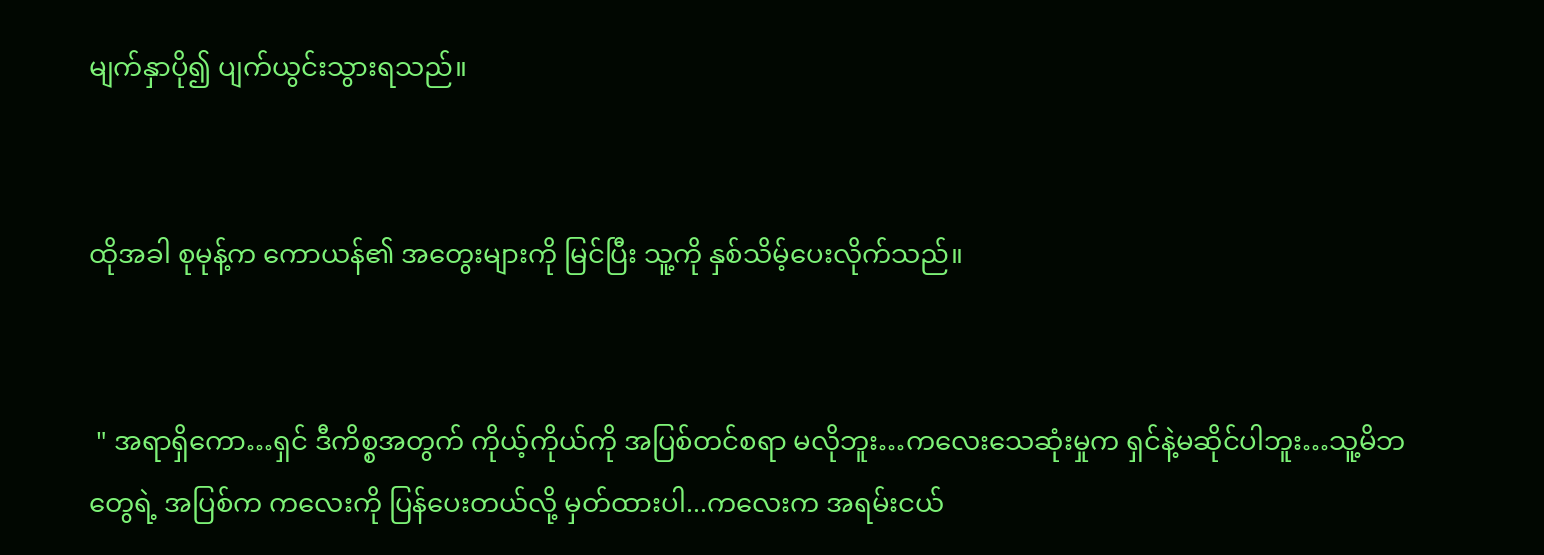မျက်နှာပို၍ ပျက်ယွင်းသွားရသည်။


ထိုအခါ စုမုန့်က ကောယန်၏ အတွေးများကို မြင်ပြီး သူ့ကို နှစ်သိမ့်ပေးလိုက်သည်။


 " အရာရှိကော…ရှင် ဒီကိစ္စအတွက် ကိုယ့်ကိုယ်ကို အပြစ်တင်စရာ မလိုဘူး…ကလေးသေဆုံးမှုက ရှင်နဲ့မဆိုင်ပါဘူး…သူ့မိဘတွေရဲ့ အပြစ်က ကလေးကို ပြန်ပေးတယ်လို့ မှတ်ထားပါ...ကလေးက အရမ်းငယ်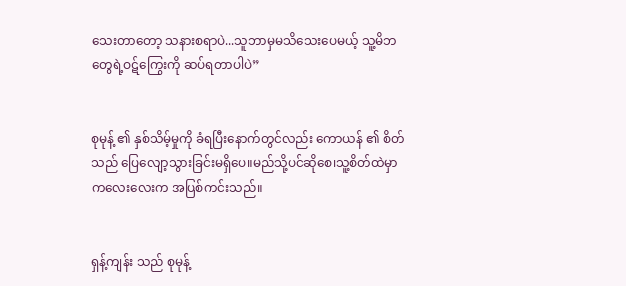သေးတာတော့ သနားစရာပဲ...သူဘာမှမသိသေးပေမယ့် သူ့မိဘတွေရဲ့ဝဋ်ကြွေးကို ဆပ်ရတာပါပဲ”


စုမုန့် ၏ နှစ်သိမ့်မှုကို ခံရပြီးနောက်တွင်လည်း ကောယန် ၏ စိတ်သည် ပြေလျော့သွားခြင်းမရှိပေ။မည်သို့ပင်ဆိုစေ၊သူ့စိတ်ထဲမှာ ကလေးလေးက အပြစ်ကင်းသည်။


ရှန့်ကျန်း သည် စုမုန့်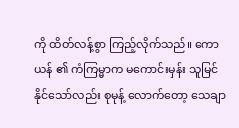ကို ထိတ်လန့်စွာ ကြည့်လိုက်သည်။ ကောယန် ၏ ကံကြမ္မာက မကောင်းမှန်း သူမြင်နိုင်သော်လည်း စုမုန့် လောက်တော့ သေချာ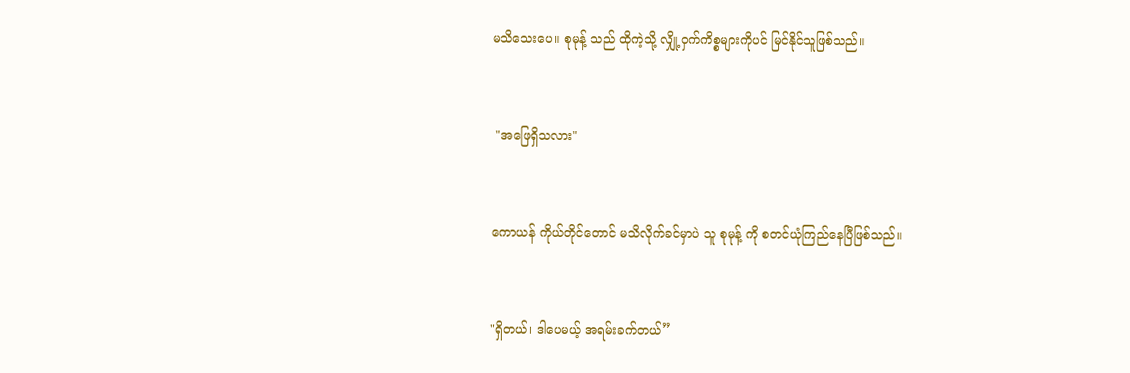မသိသေးပေ။ စုမုန့် သည် ထိုကဲ့သို့ လျှို့ဝှက်ကိစ္စများကိုပင် မြင်နိုင်သူဖြစ်သည်။


 "အဖြေရှိသလား"


ကောယန် ကိုယ်တိုင်တောင် မသိလိုက်ခင်မှာပဲ သူ စုမုန့် ကို စတင်ယုံကြည်နေပြီဖြစ်သည်။


"ရှိတယ်၊ ဒါပေမယ့် အရမ်းခက်တယ်”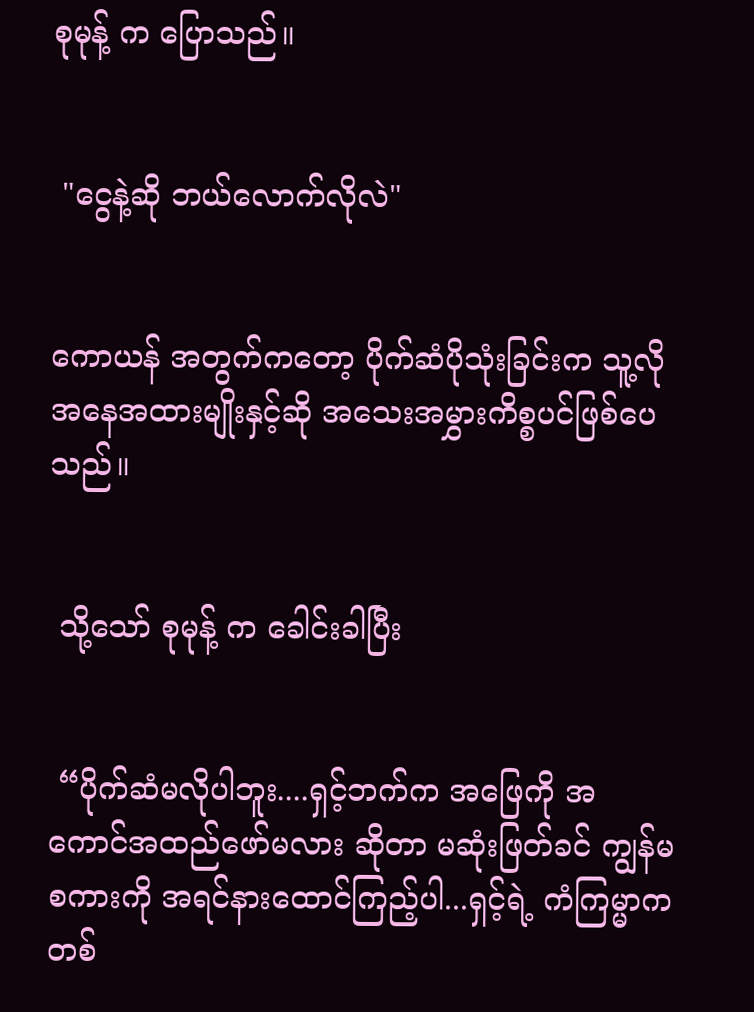စုမုန့် က ပြောသည်။


 "ငွေနဲ့ဆို ဘယ်လောက်လိုလဲ"


ကောယန် အတွက်ကတော့ ပိုက်ဆံပိုသုံးခြင်းက သူ့လို အနေအထားမျိုးနှင့်ဆို အသေးအမွှားကိစ္စပင်ဖြစ်ပေသည်။


 သို့သော် စုမုန့် က ခေါင်းခါပြီး


 “ပိုက်ဆံမလိုပါဘူး....ရှင့်ဘက်က အဖြေကို အကောင်အထည်ဖော်မလား ဆိုတာ မဆုံးဖြတ်ခင် ကျွန်မ စကားကို အရင်နားထောင်ကြည့်ပါ...ရှင့်ရဲ့ ကံကြမ္မာက တစ်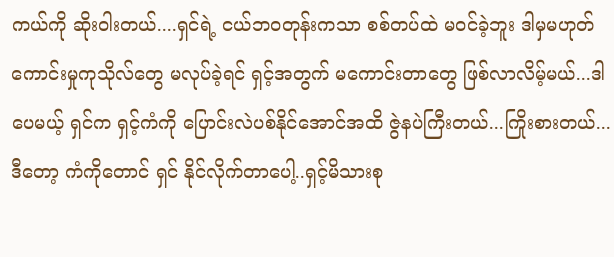ကယ်ကို ဆိုးဝါးတယ်....ရှင်ရဲ့ ငယ်ဘဝတုန်းကသာ စစ်တပ်ထဲ မ၀င်ခဲ့ဘူး ဒါမှမဟုတ် ကောင်းမှုကုသိုလ်တွေ မလုပ်ခဲ့ရင် ရှင့်အတွက် မကောင်းတာတွေ ဖြစ်လာလိမ့်မယ်...ဒါပေမယ့် ရှင်က ရှင့်ကံကို ပြောင်းလဲပစ်နိုင်အောင်အထိ ဇွဲနပဲကြီးတယ်...ကြိုးစားတယ်...ဒီတော့ ကံကိုတောင် ရှင် နိုင်လိုက်တာပေါ့..ရှင့်မိသားစု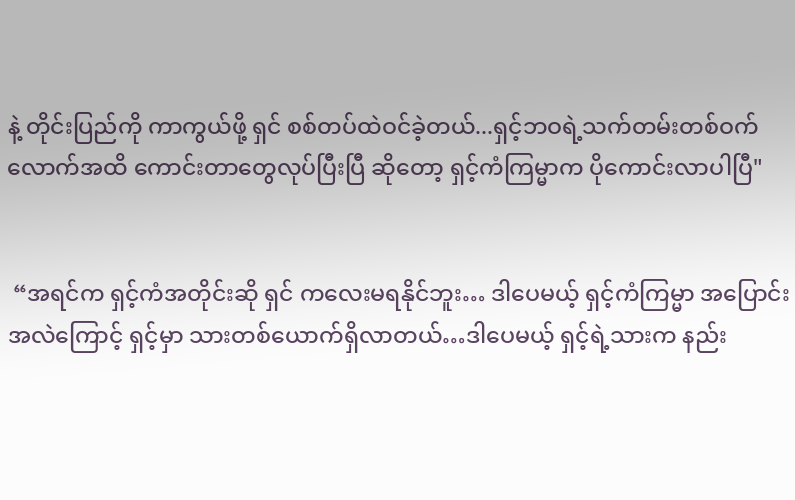နဲ့ တိုင်းပြည်ကို ကာကွယ်ဖို့ ရှင် စစ်တပ်ထဲဝင်ခဲ့တယ်...ရှင့်ဘဝရဲ့သက်တမ်းတစ်ဝက်လောက်အထိ ကောင်းတာတွေလုပ်ပြီးပြီ ဆိုတော့ ရှင့်ကံကြမ္မာက ပိုကောင်းလာပါပြီ"


 “အရင်က ရှင့်ကံအတိုင်းဆို ရှင် ကလေးမရနိုင်ဘူး… ဒါပေမယ့် ရှင့်ကံကြမ္မာ အပြောင်းအလဲကြောင့် ရှင့်မှာ သားတစ်ယောက်ရှိလာတယ်…ဒါပေမယ့် ရှင့်ရဲ့သားက နည်း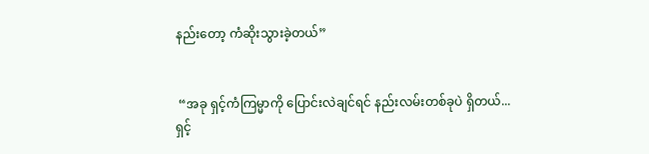နည်းတော့ ကံဆိုးသွားခဲ့တယ်”


 “အခု ရှင့်ကံကြမ္မာကို ပြောင်းလဲချင်ရင် နည်းလမ်းတစ်ခုပဲ ရှိတယ်...ရှင့်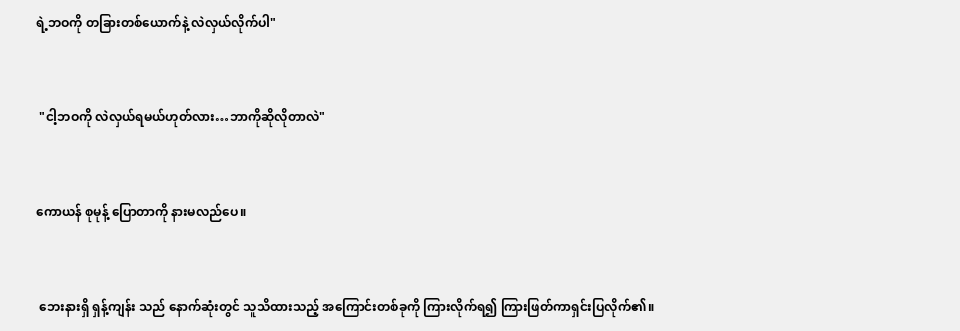ရဲ့ဘဝကို တခြားတစ်ယောက်နဲ့ လဲလှယ်လိုက်ပါ"


 "ငါ့ဘဝကို လဲလှယ်ရမယ်ဟုတ်လား…ဘာကိုဆိုလိုတာလဲ"


ကောယန် စုမုန့် ပြောတာကို နားမလည်ပေ။


 ဘေးနားရှိ ရှန့်ကျန်း သည် နောက်ဆုံးတွင် သူသိထားသည့် အကြောင်းတစ်ခုကို ကြားလိုက်ရ၍ ကြားဖြတ်ကာရှင်းပြလိုက်၏။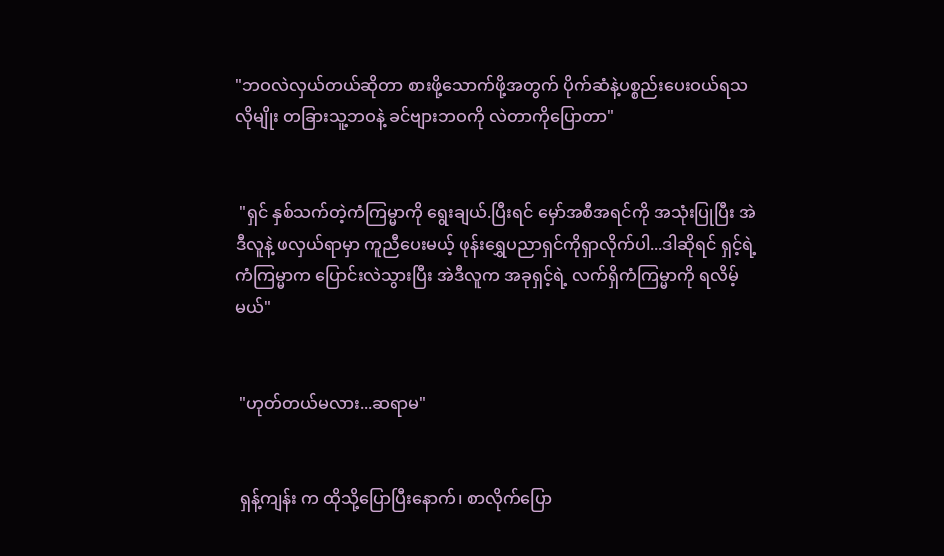"ဘဝလဲလှယ်တယ်ဆိုတာ စားဖို့သောက်ဖို့အတွက် ပိုက်ဆံနဲ့ပစ္စည်းပေးဝယ်ရသလိုမျိုး တခြားသူ့ဘဝနဲ့ ခင်ဗျားဘဝကို လဲတာကိုပြောတာ"


 "ရှင် နှစ်သက်တဲ့ကံကြမ္မာကို ရွေးချယ်.ပြီးရင် မှော်အစီအရင်ကို အသုံးပြုပြီး အဲဒီလူနဲ့ ဖလှယ်ရာမှာ ကူညီပေးမယ့် ဖုန်းရွှေပညာရှင်ကိုရှာလိုက်ပါ...ဒါဆိုရင် ရှင့်ရဲ့ကံကြမ္မာက ပြောင်းလဲသွားပြီး အဲဒီလူက အခုရှင့်ရဲ့ လက်ရှိကံကြမ္မာကို ရလိမ့်မယ်"


 "ဟုတ်တယ်မလား...ဆရာမ"


 ရှန့်ကျန်း က ထိုသို့ပြောပြီးနောက်၊ စာလိုက်ပြော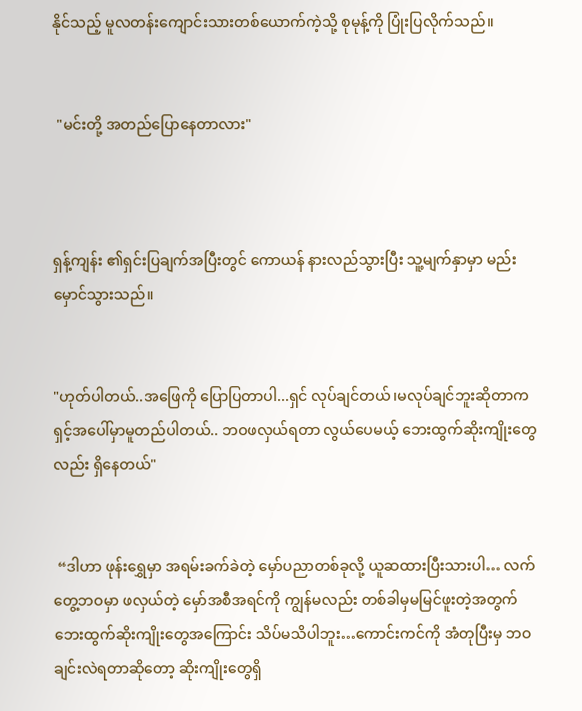နိုင်သည့် မူလတန်းကျောင်းသားတစ်ယောက်ကဲ့သို့ စုမုန့်ကို ပြုံးပြလိုက်သည်။


 "မင်းတို့ အတည်ပြောနေတာလား"



ရှန့်ကျန်း ၏ရှင်းပြချက်အပြီးတွင် ကောယန် နားလည်သွားပြီး သူ့မျက်နှာမှာ မည်းမှောင်သွားသည်။


"ဟုတ်ပါတယ်..အဖြေကို ပြောပြတာပါ...ရှင် လုပ်ချင်တယ်၊မလုပ်ချင်ဘူးဆိုတာက ရှင့်အပေါ်မှာမူတည်ပါတယ်.. ဘဝဖလှယ်ရတာ လွယ်ပေမယ့် ဘေးထွက်ဆိုးကျိုးတွေလည်း ရှိနေတယ်"


 “ဒါဟာ ဖုန်းရွှေမှာ အရမ်းခက်ခဲတဲ့ မှော်ပညာတစ်ခုလို့ ယူဆထားပြီးသားပါ… လက်တွေ့ဘဝမှာ ဖလှယ်တဲ့‌ မှော်အစီအရင်ကို ကျွန်မလည်း တစ်ခါမှမမြင်ဖူးတဲ့အတွက် ဘေးထွက်ဆိုးကျိုးတွေအကြောင်း သိပ်မသိပါဘူး…ကောင်းကင်ကို အံတုပြီးမှ ဘဝချင်းလဲရတာဆိုတော့ ဆိုးကျိုးတွေရှိ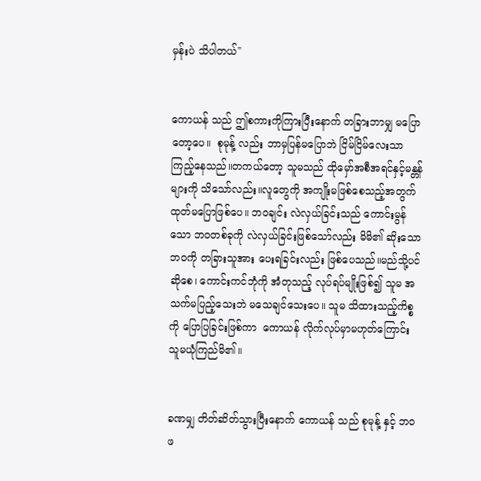မှန်းပဲ သိပါတယ်"


ကောယန် သည် ဤစကားကိုကြားပြီးနောက် တခြားဘာမျှ မပြောတော့ပေ။  စုမုန့် လည်း ဘာမှပြန်မပြောဘဲ ငြိမ်ငြိမ်လေးသာကြည့်နေသည်။တကယ်တော့ သူမသည် ထိုမှော်အစီအရင်နှင့်မန္တန်များကို သိသော်လည်း။လူတွေကို အကျိုးမဖြစ်စေသည့်အတွက် ထုတ်မပြောဖြစ်ပေ။ ဘဝချင်း လဲလှယ်ခြင်းသည် ကောင်းမွန်သော ဘဝတစ်ခုကို လဲလှယ်ခြင်းဖြစ်သော်လည်း မိမိ၏ ဆိုးသောဘဝကို တခြားသူအား ပေးရခြင်းလည်း ဖြစ်ပေသည်။မည်သို့ပင် ဆိုစေ၊ ကောင်းကင်ဘုံကို အံတုသည့် လုပ်ရပ်မျိုးဖြစ်၍ သူမ အသက်မပြည့်သေးဘဲ မသေချင်သေးပေ။ သူမ သိထားသည့်ကိစ္စကို ပြောပြခြင်းဖြစ်ကာ  ကောယန် လိုက်လုပ်မှာမဟုတ်ကြောင်း သူမယုံကြည်မိ၏။


ခဏမျှ တိတ်ဆိတ်သွားပြီးနောက် ကောယန် သည် စုမုန့် နှင့် ဘဝဖ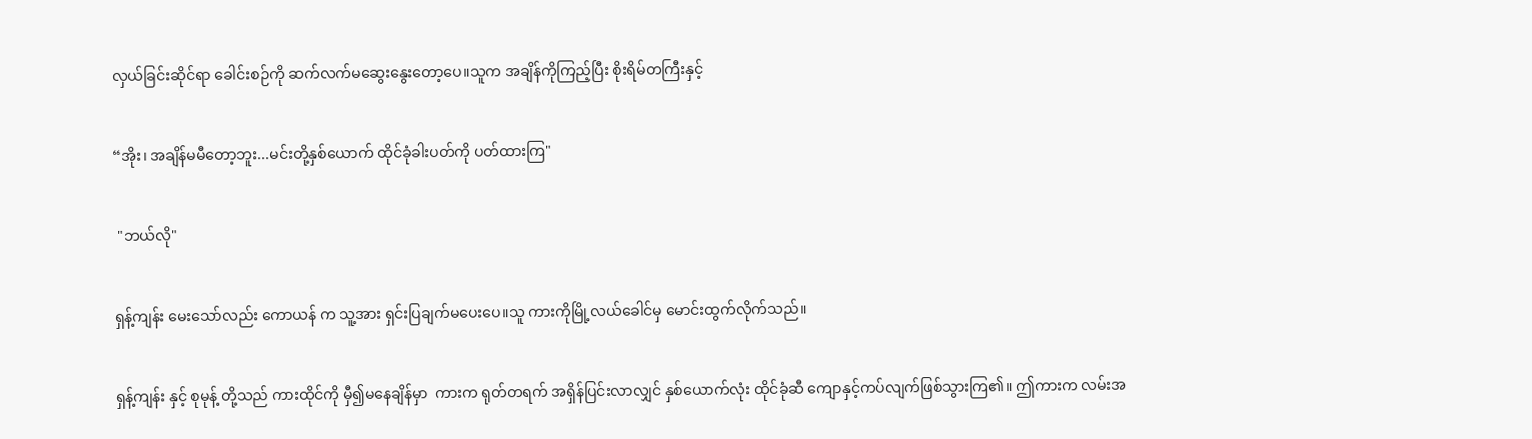လှယ်ခြင်းဆိုင်ရာ ခေါင်းစဉ်ကို ဆက်လက်မဆွေးနွေးတော့ပေ။သူက အချိန်ကိုကြည့်ပြီး စိုးရိမ်တကြီးနှင့်


“အိုး၊ အချိန်မမီတော့ဘူး...မင်းတို့နှစ်ယောက် ထိုင်ခုံခါးပတ်ကို ပတ်ထားကြ"


 "ဘယ်လို"


ရှန့်ကျန်း မေးသော်လည်း ကောယန် က သူ့အား ရှင်းပြချက်မပေးပေ။သူ ကားကိုမြို့လယ်ခေါင်မှ မောင်းထွက်လိုက်သည်။


ရှန့်ကျန်း နှင့် စုမုန့် တို့သည် ကားထိုင်ကို မှီ၍မနေချိန်မှာ  ကားက ရုတ်တရက် အရှိန်ပြင်းလာလျှင် နှစ်ယောက်လုံး ထိုင်ခုံဆီ ကျောနှင့်ကပ်လျက်ဖြစ်သွားကြ၏။ ဤကားက လမ်းအ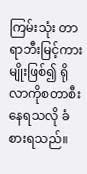ကြမ်းသုံး တာရာဘီးမြင့်ကားမျိုးဖြစ်၍ ရိုလာကိုစတာစီးနေရသလို ခံစားရသည်။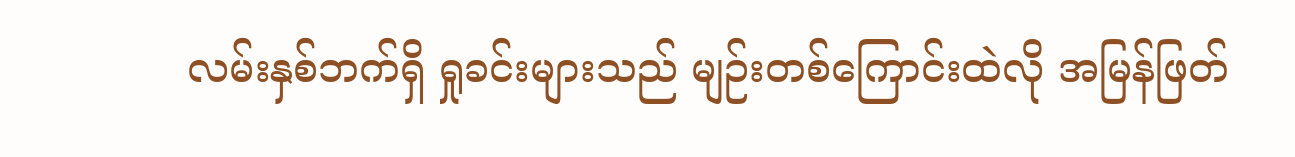လမ်းနှစ်ဘက်ရှိ ရှုခင်းများသည် မျဉ်းတစ်ကြောင်းထဲလို အမြန်ဖြတ်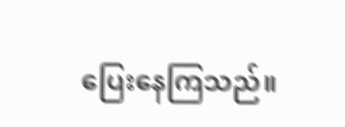ပြေးနေကြသည်။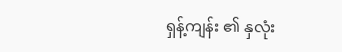ရှန့်ကျန်း ၏ နှလုံး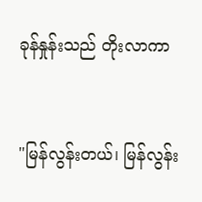ခုန်နှုန်းသည် တိုးလာကာ


"မြန်လွန်းတယ်၊ မြန်လွန်း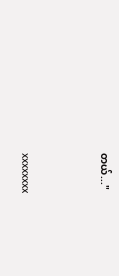တယ်..."



xxxxxxxx